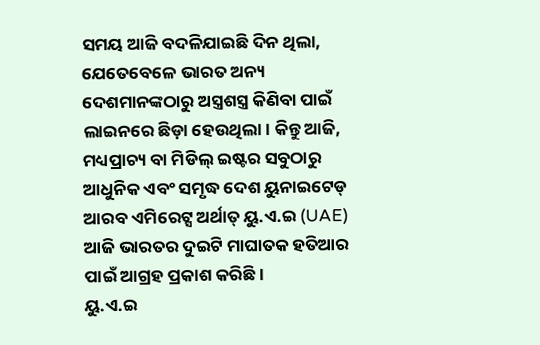ସମୟ ଆଜି ବଦଳିଯାଇଛି ଦିନ ଥିଲା, ଯେତେବେଳେ ଭାରତ ଅନ୍ୟ ଦେଶମାନଙ୍କଠାରୁ ଅସ୍ତ୍ରଶସ୍ତ୍ର କିଣିବା ପାଇଁ ଲାଇନରେ ଛିଡ଼ା ହେଉଥିଲା। କିନ୍ତୁ ଆଜି, ମଧ୍ୟପ୍ରାଚ୍ୟ ବା ମିଡିଲ୍ ଇଷ୍ଟର ସବୁଠାରୁ ଆଧୁନିକ ଏବଂ ସମୃଦ୍ଧ ଦେଶ ୟୁନାଇଟେଡ୍ ଆରବ ଏମିରେଟ୍ସ ଅର୍ଥାତ୍ ୟୁ.ଏ.ଇ (UAE) ଆଜି ଭାରତର ଦୁଇଟି ମାଘାତକ ହତିଆର ପାଇଁ ଆଗ୍ରହ ପ୍ରକାଶ କରିଛି।
ୟୁ.ଏ.ଇ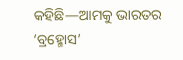କହିଛି—ଆମକୁ ଭାରତର ‘ବ୍ରହ୍ମୋସ’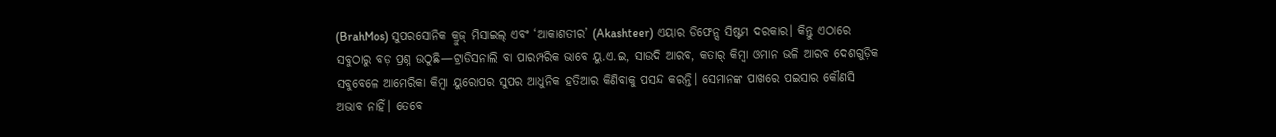(BrahMos) ସୁପରସୋନିକ କ୍ରୁଜ୍ ମିସାଇଲ୍ ଏବଂ ‘ଆକାଶତୀର’ (Akashteer) ଏୟାର ଡିଫେନ୍ସ ସିଷ୍ଟମ ଦରକାର। କିନ୍ତୁ ଏଠାରେ ସବୁଠାରୁ ବଡ଼ ପ୍ରଶ୍ନ ଉଠୁଛି—ଟ୍ରାଡିସନାଲି ବା ପାରମ୍ପରିକ ଭାବେ ୟୁ.ଏ.ଇ, ସାଉଦି ଆରବ, କତାର୍ କିମ୍ବା ଓମାନ ଭଳି ଆରବ ଦେଶଗୁଡ଼ିକ ସବୁବେଳେ ଆମେରିକା କିମ୍ବା ୟୁରୋପର ସୁପର ଆଧୁନିକ ହତିଆର କିଣିବାକୁ ପସନ୍ଦ କରନ୍ତି। ସେମାନଙ୍କ ପାଖରେ ପଇସାର କୌଣସି ଅଭାବ ନାହିଁ। ତେବେ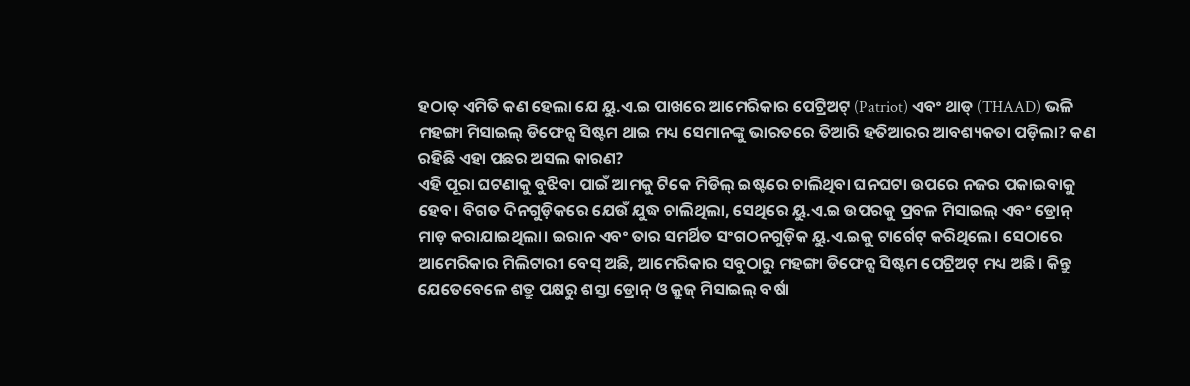ହଠାତ୍ ଏମିତି କଣ ହେଲା ଯେ ୟୁ.ଏ.ଇ ପାଖରେ ଆମେରିକାର ପେଟ୍ରିଅଟ୍ (Patriot) ଏବଂ ଥାଡ୍ (THAAD) ଭଳି ମହଙ୍ଗା ମିସାଇଲ୍ ଡିଫେନ୍ସ ସିଷ୍ଟମ ଥାଇ ମଧ୍ୟ ସେମାନଙ୍କୁ ଭାରତରେ ତିଆରି ହତିଆରର ଆବଶ୍ୟକତା ପଡ଼ିଲା? କଣ ରହିଛି ଏହା ପଛର ଅସଲ କାରଣ?
ଏହି ପୂରା ଘଟଣାକୁ ବୁଝିବା ପାଇଁ ଆମକୁ ଟିକେ ମିଡିଲ୍ ଇଷ୍ଟରେ ଚାଲିଥିବା ଘନଘଟା ଉପରେ ନଜର ପକାଇବାକୁ ହେବ। ବିଗତ ଦିନଗୁଡ଼ିକରେ ଯେଉଁ ଯୁଦ୍ଧ ଚାଲିଥିଲା, ସେଥିରେ ୟୁ.ଏ.ଇ ଉପରକୁ ପ୍ରବଳ ମିସାଇଲ୍ ଏବଂ ଡ୍ରୋନ୍ ମାଡ଼ କରାଯାଇଥିଲା। ଇରାନ ଏବଂ ତାର ସମର୍ଥିତ ସଂଗଠନଗୁଡ଼ିକ ୟୁ.ଏ.ଇକୁ ଟାର୍ଗେଟ୍ କରିଥିଲେ। ସେଠାରେ ଆମେରିକାର ମିଲିଟାରୀ ବେସ୍ ଅଛି, ଆମେରିକାର ସବୁଠାରୁ ମହଙ୍ଗା ଡିଫେନ୍ସ ସିଷ୍ଟମ ପେଟ୍ରିଅଟ୍ ମଧ୍ୟ ଅଛି। କିନ୍ତୁ ଯେତେବେଳେ ଶତ୍ରୁ ପକ୍ଷରୁ ଶସ୍ତା ଡ୍ରୋନ୍ ଓ କ୍ରୁଜ୍ ମିସାଇଲ୍ ବର୍ଷା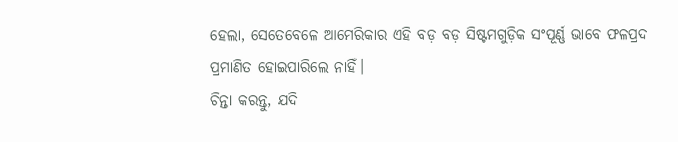ହେଲା, ସେତେବେଳେ ଆମେରିକାର ଏହି ବଡ଼ ବଡ଼ ସିଷ୍ଟମଗୁଡ଼ିକ ସଂପୂର୍ଣ୍ଣ ଭାବେ ଫଳପ୍ରଦ ପ୍ରମାଣିତ ହୋଇପାରିଲେ ନାହିଁ।
ଚିନ୍ତା କରନ୍ତୁ, ଯଦି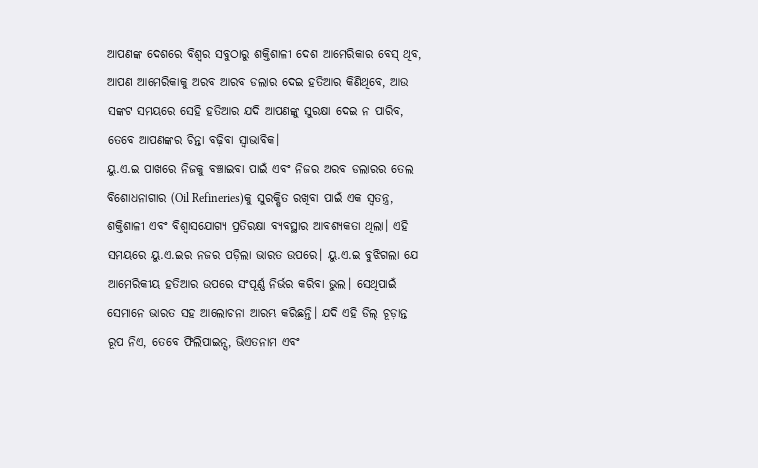ଆପଣଙ୍କ ଦେଶରେ ବିଶ୍ୱର ସବୁଠାରୁ ଶକ୍ତିଶାଳୀ ଦେଶ ଆମେରିକାର ବେସ୍ ଥିବ, ଆପଣ ଆମେରିକାକୁ ଅରବ ଆରବ ଡଲାର ଦେଇ ହତିଆର କିଣିଥିବେ, ଆଉ ସଙ୍କଟ ସମୟରେ ସେହି ହତିଆର ଯଦି ଆପଣଙ୍କୁ ସୁରକ୍ଷା ଦେଇ ନ ପାରିବ, ତେବେ ଆପଣଙ୍କର ଚିନ୍ତା ବଢ଼ିବା ସ୍ୱାଭାବିକ।
ୟୁ.ଏ.ଇ ପାଖରେ ନିଜକୁ ବଞ୍ଚାଇବା ପାଇଁ ଏବଂ ନିଜର ଅରବ ଡଲାରର ତେଲ ବିଶୋଧନାଗାର (Oil Refineries)କୁ ସୁରକ୍ଷିତ ରଖିବା ପାଇଁ ଏକ ସ୍ୱତନ୍ତ୍ର, ଶକ୍ତିଶାଳୀ ଏବଂ ବିଶ୍ୱାସଯୋଗ୍ୟ ପ୍ରତିରକ୍ଷା ବ୍ୟବସ୍ଥାର ଆବଶ୍ୟକତା ଥିଲା। ଏହି ସମୟରେ ୟୁ.ଏ.ଇର ନଜର ପଡ଼ିଲା ଭାରତ ଉପରେ। ୟୁ.ଏ.ଇ ବୁଝିଗଲା ଯେ ଆମେରିକୀୟ ହତିଆର ଉପରେ ସଂପୂର୍ଣ୍ଣ ନିର୍ଭର କରିବା ଭୁଲ। ସେଥିପାଇଁ ସେମାନେ ଭାରତ ସହ ଆଲୋଚନା ଆରମ୍ଭ କରିଛନ୍ତି। ଯଦି ଏହି ଡିଲ୍ ଚୂଡ଼ାନ୍ତ ରୂପ ନିଏ, ତେବେ ଫିଲିପାଇନ୍ସ, ଭିଏତନାମ ଏବଂ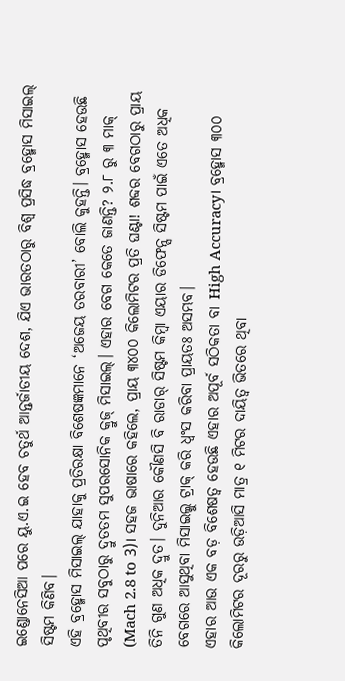ଇଣ୍ଡୋନେସିଆ ପରେ ୟୁ.ଏ.ଇ ହେବ ଚତୁର୍ଥ ଆନ୍ତର୍ଜାତୀୟ ଦେଶ, ଯିଏ ଭାରତଠାରୁ ବିଶ୍ୱ ପ୍ରସିଦ୍ଧ ବ୍ରହ୍ମୋସ ମିସାଇଲ୍ ସିଷ୍ଟମ କିଣିବ।
ଏହି ବ୍ରହ୍ମୋସ ମିସାଇଲ୍ ଯାହାକୁ ପ୍ରତିରକ୍ଷା ବିଶେଷଜ୍ଞମାନେ ‘ଅଜେୟ ତରବାରୀ’ ବୋଲି କୁହନ୍ତି। ବ୍ରହ୍ମୋସ ହେଉଛି ପୃଥିବୀର ସବୁଠାରୁ ଦ୍ରୁତତମ ସୁପରସୋନିକ କ୍ରୁଜ୍ ମିସାଇଲ୍। ଏହାର ବେଗ କେତେ ଜାଣନ୍ତି? ୨.୮ ରୁ ୩ ମାକ୍ (Mach 2.8 to 3)। ସହଜ ଭାଷାରେ କହିଲେ, ପ୍ରାୟ ୩୪୦୦ କିଲୋମିଟର ପ୍ରତି ଘଣ୍ଟା! ଶବ୍ଦର ବେଗଠାରୁ ପ୍ରାୟ ତିନି ଗୁଣ ଅଧିକ ଦ୍ରୁତ। ଦୁନିଆର କୌଣସି ବି ରାଡାର୍ ସିଷ୍ଟମ କିମ୍ବା ଏୟାର ଡିଫେନ୍ସ ସିଷ୍ଟମ ପାଇଁ ଏତେ ଅଧିକ ବେଗରେ ଆସୁଥିବା ମିସାଇଲ୍କୁ ଟ୍ରାକ୍ କରି ଧ୍ୱଂସ କରିବା ପ୍ରାୟତଃ ଅସମ୍ଭବ।
ଏହାର ଆଉ ଏକ ବଡ଼ ବିଶେଷତ୍ୱ ହେଉଛି ଏହାର ଅପୂର୍ବ ସଠିକତା ବା High Accuracy। ବ୍ରହ୍ମୋସ ୩୦୦ କିଲୋମିଟର ଦୂରରୁ ଉଡ଼ିଆସି ମାତ୍ର ୧ ମିଟର ଦାୟିତ୍ୱ ଭିତରେ ଥିବା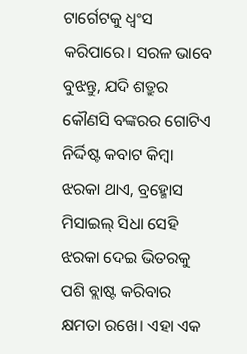ଟାର୍ଗେଟକୁ ଧ୍ୱଂସ କରିପାରେ। ସରଳ ଭାବେ ବୁଝନ୍ତୁ, ଯଦି ଶତ୍ରୁର କୌଣସି ବଙ୍କରର ଗୋଟିଏ ନିର୍ଦ୍ଦିଷ୍ଟ କବାଟ କିମ୍ବା ଝରକା ଥାଏ, ବ୍ରହ୍ମୋସ ମିସାଇଲ୍ ସିଧା ସେହି ଝରକା ଦେଇ ଭିତରକୁ ପଶି ବ୍ଲାଷ୍ଟ କରିବାର କ୍ଷମତା ରଖେ। ଏହା ଏକ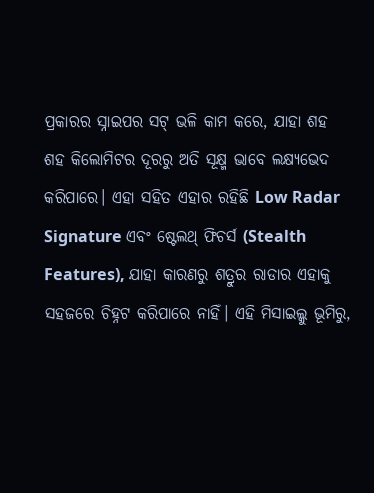ପ୍ରକାରର ସ୍ନାଇପର ସଟ୍ ଭଳି କାମ କରେ, ଯାହା ଶହ ଶହ କିଲୋମିଟର ଦୂରରୁ ଅତି ସୂକ୍ଷ୍ମ ଭାବେ ଲକ୍ଷ୍ୟଭେଦ କରିପାରେ। ଏହା ସହିତ ଏହାର ରହିଛି Low Radar Signature ଏବଂ ଷ୍ଟେଲଥ୍ ଫିଚର୍ସ (Stealth Features), ଯାହା କାରଣରୁ ଶତ୍ରୁର ରାଡାର ଏହାକୁ ସହଜରେ ଚିହ୍ନଟ କରିପାରେ ନାହିଁ। ଏହି ମିସାଇଲ୍କୁ ଭୂମିରୁ,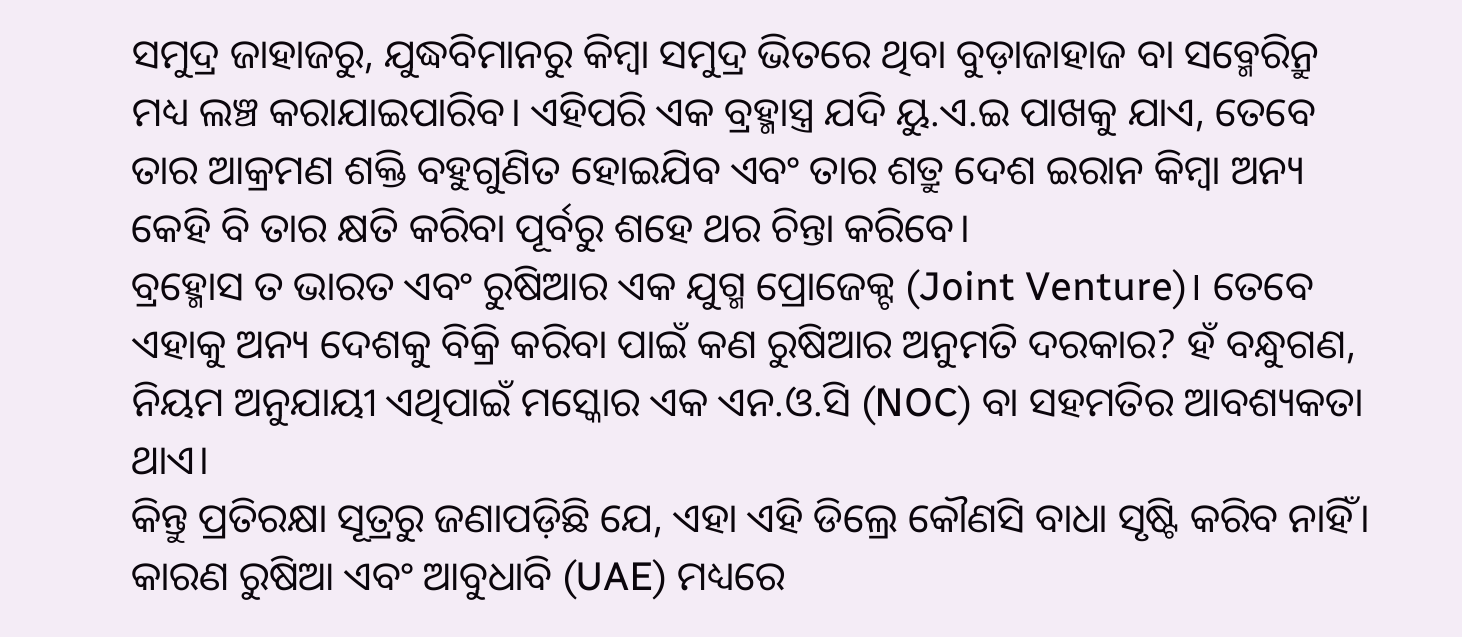ସମୁଦ୍ର ଜାହାଜରୁ, ଯୁଦ୍ଧବିମାନରୁ କିମ୍ବା ସମୁଦ୍ର ଭିତରେ ଥିବା ବୁଡ଼ାଜାହାଜ ବା ସବ୍ମେରିନ୍ରୁ ମଧ୍ୟ ଲଞ୍ଚ କରାଯାଇପାରିବ। ଏହିପରି ଏକ ବ୍ରହ୍ମାସ୍ତ୍ର ଯଦି ୟୁ.ଏ.ଇ ପାଖକୁ ଯାଏ, ତେବେ ତାର ଆକ୍ରମଣ ଶକ୍ତି ବହୁଗୁଣିତ ହୋଇଯିବ ଏବଂ ତାର ଶତ୍ରୁ ଦେଶ ଇରାନ କିମ୍ବା ଅନ୍ୟ କେହି ବି ତାର କ୍ଷତି କରିବା ପୂର୍ବରୁ ଶହେ ଥର ଚିନ୍ତା କରିବେ।
ବ୍ରହ୍ମୋସ ତ ଭାରତ ଏବଂ ରୁଷିଆର ଏକ ଯୁଗ୍ମ ପ୍ରୋଜେକ୍ଟ (Joint Venture)। ତେବେ ଏହାକୁ ଅନ୍ୟ ଦେଶକୁ ବିକ୍ରି କରିବା ପାଇଁ କଣ ରୁଷିଆର ଅନୁମତି ଦରକାର? ହଁ ବନ୍ଧୁଗଣ, ନିୟମ ଅନୁଯାୟୀ ଏଥିପାଇଁ ମସ୍କୋର ଏକ ଏନ.ଓ.ସି (NOC) ବା ସହମତିର ଆବଶ୍ୟକତା ଥାଏ।
କିନ୍ତୁ ପ୍ରତିରକ୍ଷା ସୂତ୍ରରୁ ଜଣାପଡ଼ିଛି ଯେ, ଏହା ଏହି ଡିଲ୍ରେ କୌଣସି ବାଧା ସୃଷ୍ଟି କରିବ ନାହିଁ। କାରଣ ରୁଷିଆ ଏବଂ ଆବୁଧାବି (UAE) ମଧ୍ୟରେ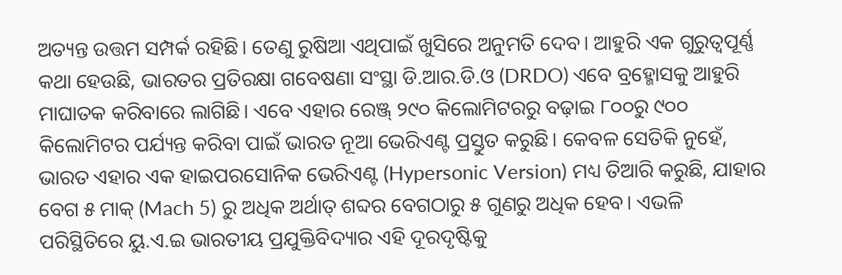ଅତ୍ୟନ୍ତ ଉତ୍ତମ ସମ୍ପର୍କ ରହିଛି। ତେଣୁ ରୁଷିଆ ଏଥିପାଇଁ ଖୁସିରେ ଅନୁମତି ଦେବ। ଆହୁରି ଏକ ଗୁରୁତ୍ୱପୂର୍ଣ୍ଣ କଥା ହେଉଛି, ଭାରତର ପ୍ରତିରକ୍ଷା ଗବେଷଣା ସଂସ୍ଥା ଡି.ଆର.ଡି.ଓ (DRDO) ଏବେ ବ୍ରହ୍ମୋସକୁ ଆହୁରି ମାଘାତକ କରିବାରେ ଲାଗିଛି। ଏବେ ଏହାର ରେଞ୍ଜ୍ ୨୯୦ କିଲୋମିଟରରୁ ବଢ଼ାଇ ୮୦୦ରୁ ୯୦୦ କିଲୋମିଟର ପର୍ଯ୍ୟନ୍ତ କରିବା ପାଇଁ ଭାରତ ନୂଆ ଭେରିଏଣ୍ଟ ପ୍ରସ୍ତୁତ କରୁଛି। କେବଳ ସେତିକି ନୁହେଁ, ଭାରତ ଏହାର ଏକ ହାଇପରସୋନିକ ଭେରିଏଣ୍ଟ (Hypersonic Version) ମଧ୍ୟ ତିଆରି କରୁଛି, ଯାହାର ବେଗ ୫ ମାକ୍ (Mach 5) ରୁ ଅଧିକ ଅର୍ଥାତ୍ ଶବ୍ଦର ବେଗଠାରୁ ୫ ଗୁଣରୁ ଅଧିକ ହେବ। ଏଭଳି ପରିସ୍ଥିତିରେ ୟୁ.ଏ.ଇ ଭାରତୀୟ ପ୍ରଯୁକ୍ତିବିଦ୍ୟାର ଏହି ଦୂରଦୃଷ୍ଟିକୁ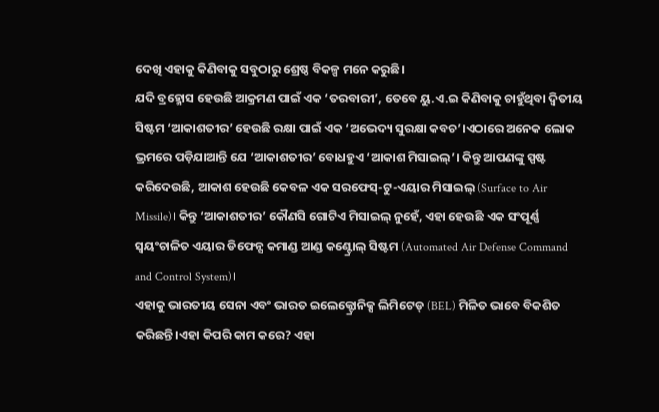ଦେଖି ଏହାକୁ କିଣିବାକୁ ସବୁଠାରୁ ଶ୍ରେଷ୍ଠ ବିକଳ୍ପ ମନେ କରୁଛି।
ଯଦି ବ୍ରହ୍ମୋସ ହେଉଛି ଆକ୍ରମଣ ପାଇଁ ଏକ ‘ତରବାରୀ’, ତେବେ ୟୁ.ଏ.ଇ କିଣିବାକୁ ଚାହୁଁଥିବା ଦ୍ୱିତୀୟ ସିଷ୍ଟମ ‘ଆକାଶତୀର’ ହେଉଛି ରକ୍ଷା ପାଇଁ ଏକ ‘ଅଭେଦ୍ୟ ସୁରକ୍ଷା କବଚ’।ଏଠାରେ ଅନେକ ଲୋକ ଭ୍ରମରେ ପଡ଼ିଯାଆନ୍ତି ଯେ ‘ଆକାଶତୀର’ ବୋଧହୁଏ ‘ଆକାଶ ମିସାଇଲ୍’। କିନ୍ତୁ ଆପଣଙ୍କୁ ସ୍ପଷ୍ଟ କରିଦେଉଛି, ଆକାଶ ହେଉଛି କେବଳ ଏକ ସରଫେସ୍-ଟୁ-ଏୟାର ମିସାଇଲ୍ (Surface to Air Missile)। କିନ୍ତୁ ‘ଆକାଶତୀର’ କୌଣସି ଗୋଟିଏ ମିସାଇଲ୍ ନୁହେଁ, ଏହା ହେଉଛି ଏକ ସଂପୂର୍ଣ୍ଣ ସ୍ୱୟଂଚାଳିତ ଏୟାର ଡିଫେନ୍ସ କମାଣ୍ଡ ଆଣ୍ଡ କଣ୍ଟ୍ରୋଲ୍ ସିଷ୍ଟମ (Automated Air Defense Command and Control System)।
ଏହାକୁ ଭାରତୀୟ ସେନା ଏବଂ ଭାରତ ଇଲେକ୍ଟ୍ରୋନିକ୍ସ ଲିମିଟେଡ୍ (BEL) ମିଳିତ ଭାବେ ବିକଶିତ କରିଛନ୍ତି।ଏହା କିପରି କାମ କରେ? ଏହା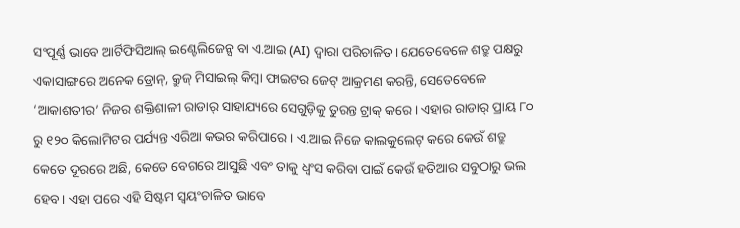ସଂପୂର୍ଣ୍ଣ ଭାବେ ଆର୍ଟିଫିସିଆଲ୍ ଇଣ୍ଟେଲିଜେନ୍ସ ବା ଏ.ଆଇ (AI) ଦ୍ୱାରା ପରିଚାଳିତ। ଯେତେବେଳେ ଶତ୍ରୁ ପକ୍ଷରୁ ଏକାସାଙ୍ଗରେ ଅନେକ ଡ୍ରୋନ୍, କ୍ରୁଜ୍ ମିସାଇଲ୍ କିମ୍ବା ଫାଇଟର ଜେଟ୍ ଆକ୍ରମଣ କରନ୍ତି, ସେତେବେଳେ ‘ଆକାଶତୀର’ ନିଜର ଶକ୍ତିଶାଳୀ ରାଡାର୍ ସାହାଯ୍ୟରେ ସେଗୁଡ଼ିକୁ ତୁରନ୍ତ ଟ୍ରାକ୍ କରେ। ଏହାର ରାଡାର୍ ପ୍ରାୟ ୮୦ ରୁ ୧୨୦ କିଲୋମିଟର ପର୍ଯ୍ୟନ୍ତ ଏରିଆ କଭର କରିପାରେ। ଏ.ଆଇ ନିଜେ କାଲକୁଲେଟ୍ କରେ କେଉଁ ଶତ୍ରୁ କେତେ ଦୂରରେ ଅଛି, କେତେ ବେଗରେ ଆସୁଛି ଏବଂ ତାକୁ ଧ୍ୱଂସ କରିବା ପାଇଁ କେଉଁ ହତିଆର ସବୁଠାରୁ ଭଲ ହେବ। ଏହା ପରେ ଏହି ସିଷ୍ଟମ ସ୍ୱୟଂଚାଳିତ ଭାବେ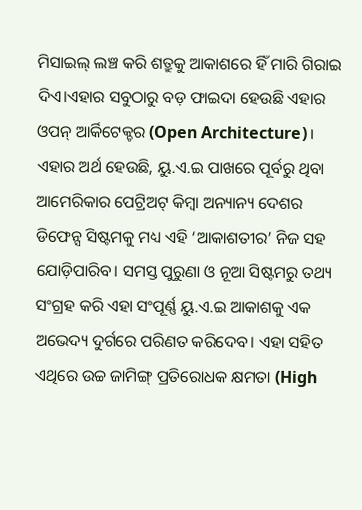ମିସାଇଲ୍ ଲଞ୍ଚ କରି ଶତ୍ରୁକୁ ଆକାଶରେ ହିଁ ମାରି ଗିରାଇ ଦିଏ।ଏହାର ସବୁଠାରୁ ବଡ଼ ଫାଇଦା ହେଉଛି ଏହାର ଓପନ୍ ଆର୍କିଟେକ୍ଚର (Open Architecture)।
ଏହାର ଅର୍ଥ ହେଉଛି, ୟୁ.ଏ.ଇ ପାଖରେ ପୂର୍ବରୁ ଥିବା ଆମେରିକାର ପେଟ୍ରିଅଟ୍ କିମ୍ବା ଅନ୍ୟାନ୍ୟ ଦେଶର ଡିଫେନ୍ସ ସିଷ୍ଟମକୁ ମଧ୍ୟ ଏହି ‘ଆକାଶତୀର’ ନିଜ ସହ ଯୋଡ଼ିପାରିବ। ସମସ୍ତ ପୁରୁଣା ଓ ନୂଆ ସିଷ୍ଟମରୁ ତଥ୍ୟ ସଂଗ୍ରହ କରି ଏହା ସଂପୂର୍ଣ୍ଣ ୟୁ.ଏ.ଇ ଆକାଶକୁ ଏକ ଅଭେଦ୍ୟ ଦୁର୍ଗରେ ପରିଣତ କରିଦେବ। ଏହା ସହିତ ଏଥିରେ ଉଚ୍ଚ ଜାମିଙ୍ଗ୍ ପ୍ରତିରୋଧକ କ୍ଷମତା (High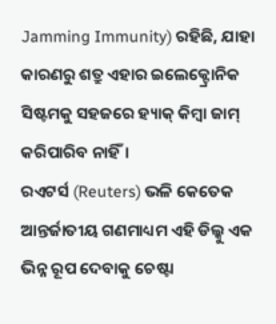Jamming Immunity) ରହିଛି, ଯାହା କାରଣରୁ ଶତ୍ରୁ ଏହାର ଇଲେକ୍ଟ୍ରୋନିକ ସିଷ୍ଟମକୁ ସହଜରେ ହ୍ୟାକ୍ କିମ୍ବା ଜାମ୍ କରିପାରିବ ନାହିଁ।
ରଏଟର୍ସ (Reuters) ଭଳି କେତେକ ଆନ୍ତର୍ଜାତୀୟ ଗଣମାଧ୍ୟମ ଏହି ଡିଲ୍କୁ ଏକ ଭିନ୍ନ ରୂପ ଦେବାକୁ ଚେଷ୍ଟା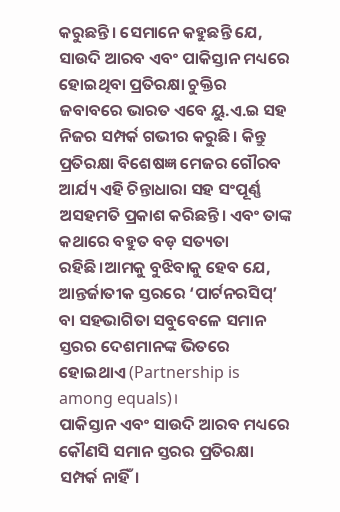କରୁଛନ୍ତି। ସେମାନେ କହୁଛନ୍ତି ଯେ, ସାଉଦି ଆରବ ଏବଂ ପାକିସ୍ତାନ ମଧ୍ୟରେ ହୋଇଥିବା ପ୍ରତିରକ୍ଷା ଚୁକ୍ତିର ଜବାବରେ ଭାରତ ଏବେ ୟୁ.ଏ.ଇ ସହ ନିଜର ସମ୍ପର୍କ ଗଭୀର କରୁଛି। କିନ୍ତୁ ପ୍ରତିରକ୍ଷା ବିଶେଷଜ୍ଞ ମେଜର ଗୌରବ ଆର୍ଯ୍ୟ ଏହି ଚିନ୍ତାଧାରା ସହ ସଂପୂର୍ଣ୍ଣ ଅସହମତି ପ୍ରକାଶ କରିଛନ୍ତି। ଏବଂ ତାଙ୍କ କଥାରେ ବହୁତ ବଡ଼ ସତ୍ୟତା ରହିଛି।ଆମକୁ ବୁଝିବାକୁ ହେବ ଯେ, ଆନ୍ତର୍ଜାତୀକ ସ୍ତରରେ ‘ପାର୍ଟନରସିପ୍’ ବା ସହଭାଗିତା ସବୁବେଳେ ସମାନ ସ୍ତରର ଦେଶମାନଙ୍କ ଭିତରେ ହୋଇଥାଏ (Partnership is among equals)।
ପାକିସ୍ତାନ ଏବଂ ସାଉଦି ଆରବ ମଧ୍ୟରେ କୌଣସି ସମାନ ସ୍ତରର ପ୍ରତିରକ୍ଷା ସମ୍ପର୍କ ନାହିଁ।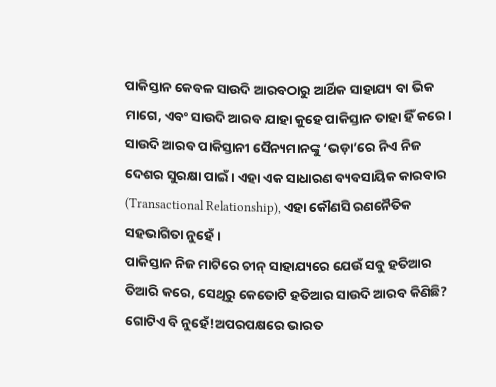ପାକିସ୍ତାନ କେବଳ ସାଉଦି ଆରବଠାରୁ ଆର୍ଥିକ ସାହାଯ୍ୟ ବା ଭିକ ମାଗେ, ଏବଂ ସାଉଦି ଆରବ ଯାହା କୁହେ ପାକିସ୍ତାନ ତାହା ହିଁ କରେ। ସାଉଦି ଆରବ ପାକିସ୍ତାନୀ ସୈନ୍ୟମାନଙ୍କୁ ‘ଭଡ଼ା’ରେ ନିଏ ନିଜ ଦେଶର ସୁରକ୍ଷା ପାଇଁ। ଏହା ଏକ ସାଧାରଣ ବ୍ୟବସାୟିକ କାରବାର (Transactional Relationship), ଏହା କୌଣସି ରଣନୈତିକ ସହଭାଗିତା ନୁହେଁ।
ପାକିସ୍ତାନ ନିଜ ମାଟିରେ ଚୀନ୍ ସାହାଯ୍ୟରେ ଯେଉଁ ସବୁ ହତିଆର ତିଆରି କରେ, ସେଥିରୁ କେତୋଟି ହତିଆର ସାଉଦି ଆରବ କିଣିଛି? ଗୋଟିଏ ବି ନୁହେଁ!ଅପରପକ୍ଷରେ ଭାରତ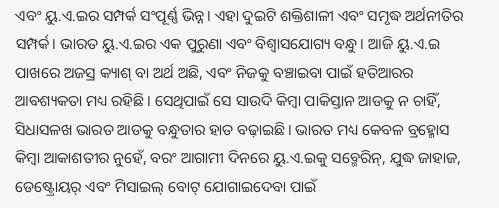ଏବଂ ୟୁ.ଏ.ଇର ସମ୍ପର୍କ ସଂପୂର୍ଣ୍ଣ ଭିନ୍ନ। ଏହା ଦୁଇଟି ଶକ୍ତିଶାଳୀ ଏବଂ ସମୃଦ୍ଧ ଅର୍ଥନୀତିର ସମ୍ପର୍କ। ଭାରତ ୟୁ.ଏ.ଇର ଏକ ପୁରୁଣା ଏବଂ ବିଶ୍ୱାସଯୋଗ୍ୟ ବନ୍ଧୁ। ଆଜି ୟୁ.ଏ.ଇ ପାଖରେ ଅଜସ୍ର କ୍ୟାଶ୍ ବା ଅର୍ଥ ଅଛି, ଏବଂ ନିଜକୁ ବଞ୍ଚାଇବା ପାଇଁ ହତିଆରର ଆବଶ୍ୟକତା ମଧ୍ୟ ରହିଛି। ସେଥିପାଇଁ ସେ ସାଉଦି କିମ୍ବା ପାକିସ୍ତାନ ଆଡକୁ ନ ଚାହିଁ, ସିଧାସଳଖ ଭାରତ ଆଡକୁ ବନ୍ଧୁତାର ହାତ ବଢ଼ାଇଛି। ଭାରତ ମଧ୍ୟ କେବଳ ବ୍ରହ୍ମୋସ କିମ୍ବା ଆକାଶତୀର ନୁହେଁ, ବରଂ ଆଗାମୀ ଦିନରେ ୟୁ.ଏ.ଇକୁ ସବ୍ମେରିନ୍, ଯୁଦ୍ଧ ଜାହାଜ, ଡେଷ୍ଟ୍ରୋୟର୍ ଏବଂ ମିସାଇଲ୍ ବୋଟ୍ ଯୋଗାଇଦେବା ପାଇଁ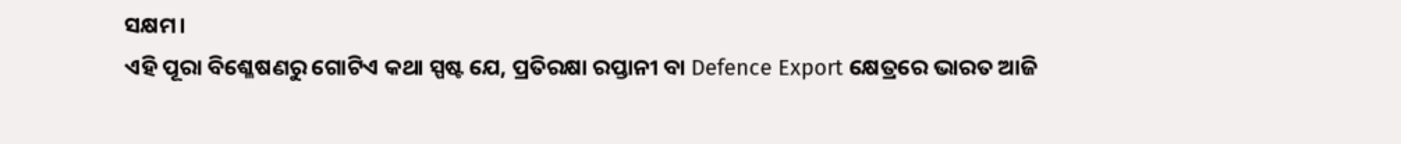ସକ୍ଷମ।
ଏହି ପୂରା ବିଶ୍ଳେଷଣରୁ ଗୋଟିଏ କଥା ସ୍ପଷ୍ଟ ଯେ, ପ୍ରତିରକ୍ଷା ରପ୍ତାନୀ ବା Defence Export କ୍ଷେତ୍ରରେ ଭାରତ ଆଜି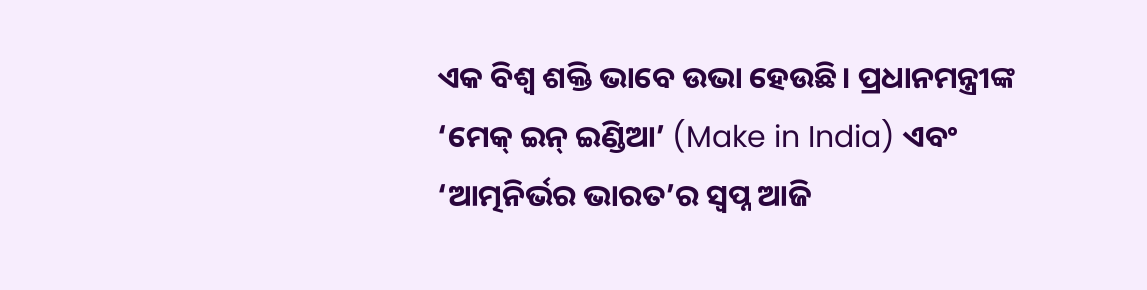ଏକ ବିଶ୍ୱ ଶକ୍ତି ଭାବେ ଉଭା ହେଉଛି। ପ୍ରଧାନମନ୍ତ୍ରୀଙ୍କ ‘ମେକ୍ ଇନ୍ ଇଣ୍ଡିଆ’ (Make in India) ଏବଂ ‘ଆତ୍ମନିର୍ଭର ଭାରତ’ର ସ୍ୱପ୍ନ ଆଜି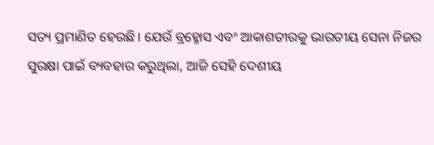ସତ୍ୟ ପ୍ରମାଣିତ ହେଉଛି। ଯେଉଁ ବ୍ରହ୍ମୋସ ଏବଂ ଆକାଶତୀରକୁ ଭାରତୀୟ ସେନା ନିଜର ସୁରକ୍ଷା ପାଇଁ ବ୍ୟବହାର କରୁଥିଲା, ଆଜି ସେହି ଦେଶୀୟ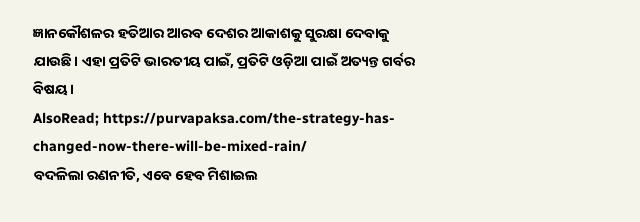ଜ୍ଞାନକୌଶଳର ହତିଆର ଆରବ ଦେଶର ଆକାଶକୁ ସୁରକ୍ଷା ଦେବାକୁ ଯାଉଛି। ଏହା ପ୍ରତିଟି ଭାରତୀୟ ପାଇଁ, ପ୍ରତିଟି ଓଡ଼ିଆ ପାଇଁ ଅତ୍ୟନ୍ତ ଗର୍ବର ବିଷୟ।
AlsoRead; https://purvapaksa.com/the-strategy-has-changed-now-there-will-be-mixed-rain/
ବଦଳିଲା ରଣନୀତି, ଏବେ ହେବ ମିଶାଇଲ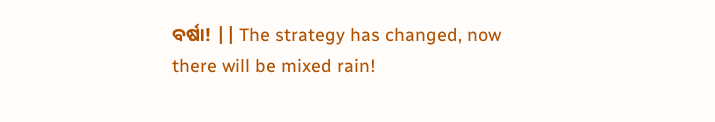ବର୍ଷା! || The strategy has changed, now there will be mixed rain!